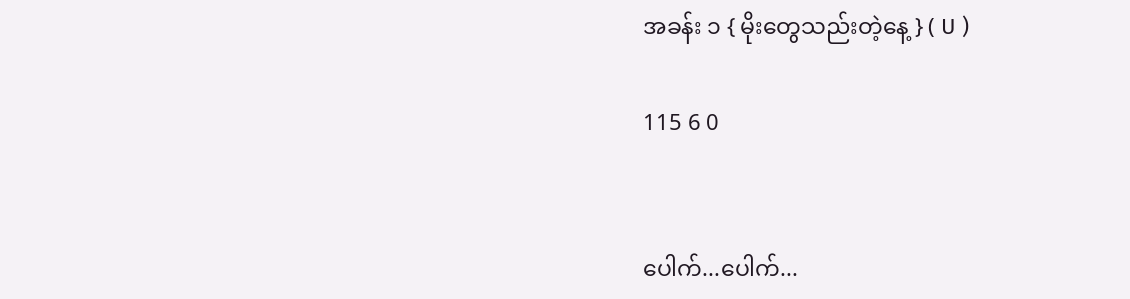အခန်း ၁ { မိုးတွေသည်းတဲ့နေ့ } ( U )

115 6 0


ပေါက်...ပေါက်...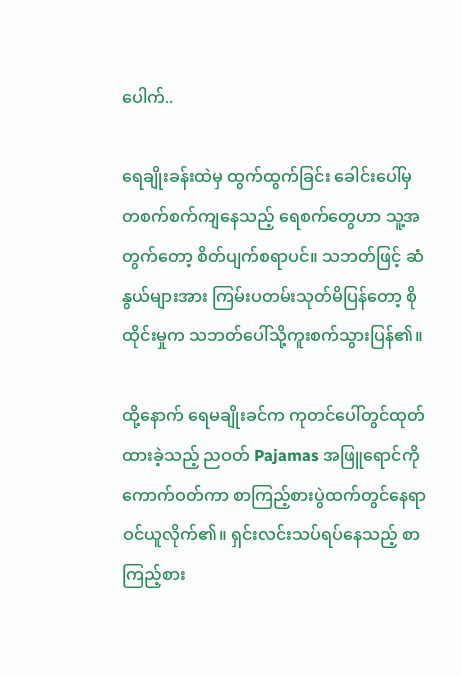ပေါက်..

ရေချိုးခန်းထဲမှ ထွက်ထွက်ခြင်း ခေါင်းပေါ်မှ တစက်စက်ကျနေသည့် ရေစက်တွေဟာ သူ့အတွက်တော့ စိတ်ပျက်စရာပင်။ သဘတ်ဖြင့် ဆံနွယ်များအား ကြမ်းပတမ်းသုတ်မိပြန်တော့ စိုထိုင်းမှုက သဘတ်ပေါ်သို့ကူးစက်သွားပြန်၏။

ထို့နောက် ရေမချိုးခင်က ကုတင်ပေါ်တွင်ထုတ်ထားခဲ့သည့် ညဝတ် Pajamas အဖြူရောင်ကို ကောက်ဝတ်ကာ စာကြည့်စားပွဲထက်တွင်နေရာဝင်ယူလိုက်၏။ ရှင်းလင်းသပ်ရပ်နေသည့် စာကြည့်စား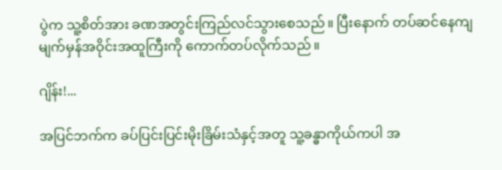ပွဲက သူ့စိတ်အား ခဏအတွင်းကြည်လင်သွားစေသည်။ ပြီးနောက် တပ်ဆင်နေကျ မျက်မှန်အဝိုင်းအထူကြီးကို ကောက်တပ်လိုက်သည်။

ဂျိန်း!...

အပြင်ဘက်က ခပ်ပြင်းပြင်းမိုးခြိမ်းသံနှင့်အတူ သူ့ခန္ဓာကိုယ်ကပါ အ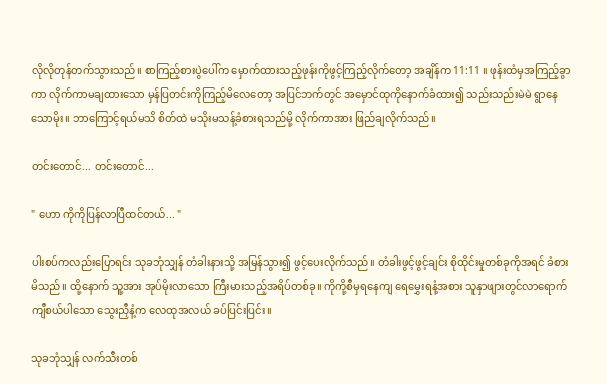လိုလိုတုန်တက်သွားသည်။ စာကြည့်စားပွဲပေါ်က မှောက်ထားသည့်ဖုန်းကိုဖွင့်ကြည့်လိုက်တော့ အချိန်က 11:11 ။ ဖုန်းထံမှအကြည့်ခွာကာ လိုက်ကာမချထားသော မှန်ပြတင်းကိုကြည့်မိလေတော့ အပြင်ဘက်တွင် အမှောင်ထုကိုနောက်ခံထား၍ သည်းသည်းမဲမဲ ရွာနေသောမိုး။ ဘာကြောင့်ရယ်မသိ စိတ်ထဲ မသိုးမသန့်ခံစားရသည်မို့ လိုက်ကာအား ဖြည်ချလိုက်သည်။

တင်းတောင်... တင်းတောင်...

" ဟော ကိုကိုပြန်လာပြီထင်တယ်... "

ပါးစပ်ကလည်းပြောရင်း သုခဘုံသျှန် တံခါးနားသို့ အမြန်သွား၍ ဖွင့်ပေးလိုက်သည်။ တံခါးဖွင့်ဖွင့်ချင်း စိုထိုင်းမှုတစ်ခုကိုအရင် ခံစားမိသည်။ ထို့နောက် သူ့အား အုပ်မိုးလာသော ကြီးမားသည့်အရိပ်တစ်ခု။ ကိုကို့စီမှရနေကျ ရေမွှေးရနံ့အစား သူနှာဖျားတွင်လာရောက်ကျီစယ်ပါသော သွေးညှီနံ့က လေထုအလယ် ခပ်ပြင်းပြင်း။

သုခဘုံသျှန် လက်သီးတစ်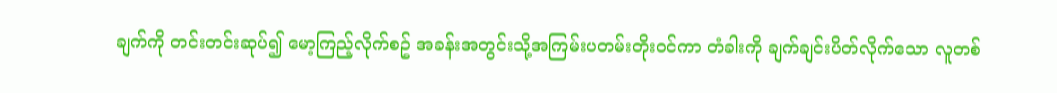ချက်ကို တင်းတင်းဆုပ်၍ မော့ကြည့်လိုက်စဥ် အခန်းအတွင်းသို့အကြမ်းပတမ်းတိုးဝင်ကာ တံခါးကို ချက်ချင်းပိတ်လိုက်သော လူတစ်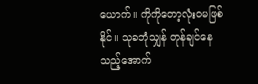ယောက်။ ကိုကိုတော့လုံးဝမဖြစ်နိုင်။ သုခဘုံသျှန် တုန်ချင်နေသည့်အောက်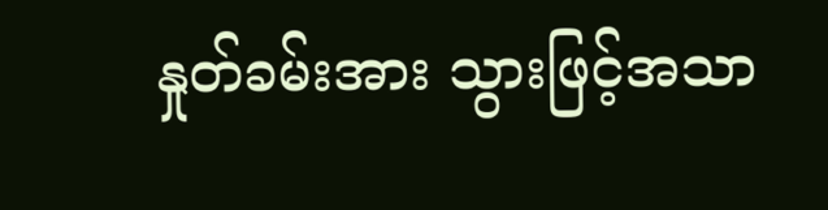နှုတ်ခမ်းအား သွားဖြင့်အသာ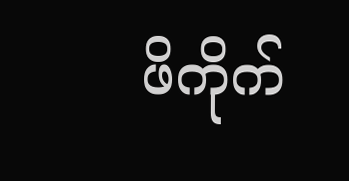ဖိကိုက်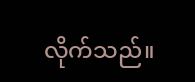လိုက်သည်။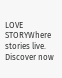LOVE STORYWhere stories live. Discover now